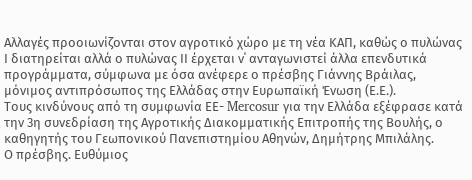Αλλαγές προοιωνίζονται στον αγροτικό χώρο με τη νέα ΚΑΠ, καθώς ο πυλώνας Ι διατηρείται αλλά ο πυλώνας ΙΙ έρχεται ν΄ ανταγωνιστεί άλλα επενδυτικά προγράμματα, σύμφωνα με όσα ανέφερε ο πρέσβης Γιάννης Βράιλας, μόνιμος αντιπρόσωπος της Ελλάδας στην Ευρωπαϊκή Ένωση (Ε.Ε.).
Τους κινδύνους από τη συμφωνία ΕΕ- Mercosur για την Ελλάδα εξέφρασε κατά την 3η συνεδρίαση της Αγροτικής Διακομματικής Επιτροπής της Βουλής, ο καθηγητής του Γεωπονικού Πανεπιστημίου Αθηνών, Δημήτρης Μπιλάλης.
Ο πρέσβης. Ευθύμιος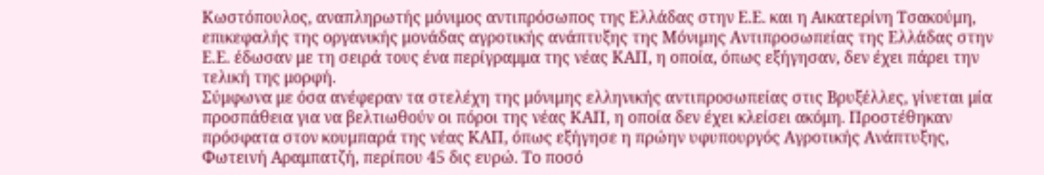Κωστόπουλος, αναπληρωτής μόνιμος αντιπρόσωπος της Ελλάδας στην Ε.Ε. και η Αικατερίνη Τσακούμη, επικεφαλής της οργανικής μονάδας αγροτικής ανάπτυξης της Μόνιμης Αντιπροσωπείας της Ελλάδας στην Ε.Ε. έδωσαν με τη σειρά τους ένα περίγραμμα της νέας ΚΑΠ, η οποία, όπως εξήγησαν, δεν έχει πάρει την τελική της μορφή.
Σύμφωνα με όσα ανέφεραν τα στελέχη της μόνιμης ελληνικής αντιπροσωπείας στις Βρυξέλλες, γίνεται μία προσπάθεια για να βελτιωθούν οι πόροι της νέας ΚΑΠ, η οποία δεν έχει κλείσει ακόμη. Προστέθηκαν πρόσφατα στον κουμπαρά της νέας ΚΑΠ, όπως εξήγησε η πρώην υφυπουργός Αγροτικής Ανάπτυξης, Φωτεινή Αραμπατζή, περίπου 45 δις ευρώ. Το ποσό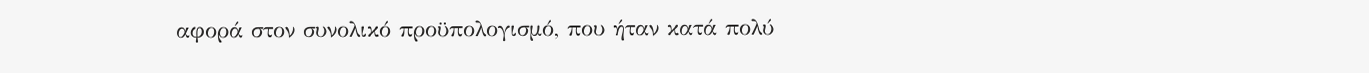αφορά στον συνολικό προϋπολογισμό, που ήταν κατά πολύ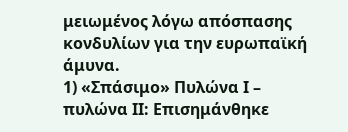μειωμένος λόγω απόσπασης κονδυλίων για την ευρωπαϊκή άμυνα.
1) «Σπάσιμο» Πυλώνα Ι – πυλώνα ΙΙ: Επισημάνθηκε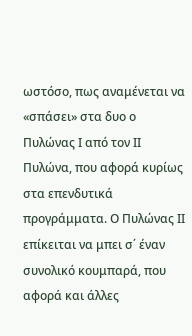ωστόσο, πως αναμένεται να «σπάσει» στα δυο ο Πυλώνας Ι από τον ΙΙ Πυλώνα, που αφορά κυρίως στα επενδυτικά προγράμματα. Ο Πυλώνας ΙΙ επίκειται να μπει σ΄ έναν συνολικό κουμπαρά, που αφορά και άλλες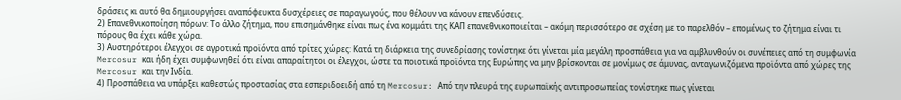δράσεις κι αυτό θα δημιουργήσει αναπόφευκτα δυσχέρειες σε παραγωγούς, που θέλουν να κάνουν επενδύσεις.
2) Επανεθνικοποίηση πόρων: Το άλλο ζήτημα, που επισημάνθηκε είναι πως ένα κομμάτι της ΚΑΠ επανεθνικοποιείται – ακόμη περισσότερο σε σχέση με το παρελθόν – επομένως το ζήτημα είναι τι πόρους θα έχει κάθε χώρα.
3) Αυστηρότεροι έλεγχοι σε αγροτικά προϊόντα από τρίτες χώρες: Κατά τη διάρκεια της συνεδρίασης τονίστηκε ότι γίνεται μία μεγάλη προσπάθεια για να αμβλυνθούν οι συνέπειες από τη συμφωνία Mercosur και ήδη έχει συμφωνηθεί ότι είναι απαραίτητοι οι έλεγχοι, ώστε τα ποιοτικά προϊόντα της Ευρώπης να μην βρίσκονται σε μονίμως σε άμυνας, ανταγωνιζόμενα προϊόντα από χώρες της Mercosur και την Ινδία.
4) Προσπάθεια να υπάρξει καθεστώς προστασίας στα εσπεριδοειδή από τη Mercosur: Από την πλευρά της ευρωπαϊκής αντιπροσωπείας τονίστηκε πως γίνεται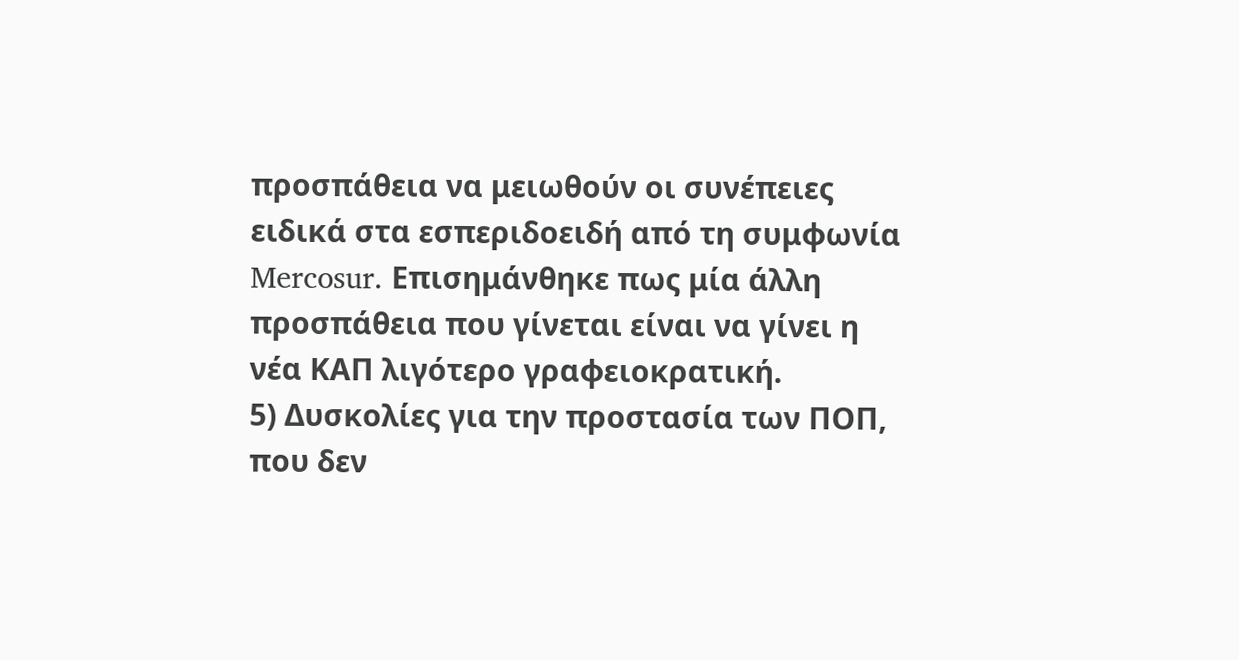προσπάθεια να μειωθούν οι συνέπειες ειδικά στα εσπεριδοειδή από τη συμφωνία Mercosur. Επισημάνθηκε πως μία άλλη προσπάθεια που γίνεται είναι να γίνει η νέα ΚΑΠ λιγότερο γραφειοκρατική.
5) Δυσκολίες για την προστασία των ΠΟΠ, που δεν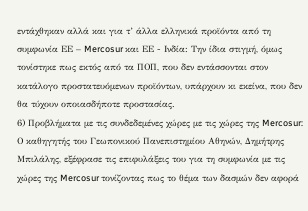εντάχθηκαν αλλά και για τ’ άλλα ελληνικά προϊόντα από τη συμφωνία ΕΕ – Mercosur και ΕΕ - Ινδία: Την ίδια στιγμή, όμως τονίστηκε πως εκτός από τα ΠΟΠ, που δεν εντάσσονται στον κατάλογο προστατευόμενων προϊόντων, υπάρχουν κι εκείνα, που δεν θα τύχουν οποιασδήποτε προστασίας.
6) Προβλήματα με τις συνδεδεμένες χώρες με τις χώρες της Mercosur: Ο καθηγητής του Γεωπονικού Πανεπιστημίου Αθηνών, Δημήτρης Μπιλάλης, εξέφρασε τις επιφυλάξεις του για τη συμφωνία με τις χώρες της Mercosur τονίζοντας πως το θέμα των δασμών δεν αφορά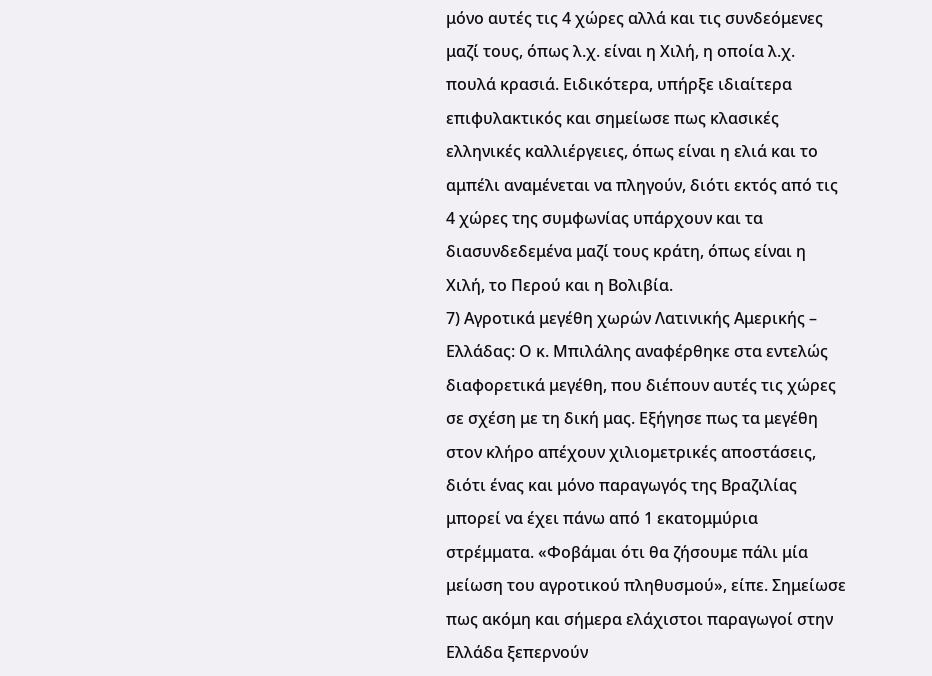μόνο αυτές τις 4 χώρες αλλά και τις συνδεόμενες μαζί τους, όπως λ.χ. είναι η Χιλή, η οποία λ.χ. πουλά κρασιά. Ειδικότερα, υπήρξε ιδιαίτερα επιφυλακτικός και σημείωσε πως κλασικές ελληνικές καλλιέργειες, όπως είναι η ελιά και το αμπέλι αναμένεται να πληγούν, διότι εκτός από τις 4 χώρες της συμφωνίας υπάρχουν και τα διασυνδεδεμένα μαζί τους κράτη, όπως είναι η Χιλή, το Περού και η Βολιβία.
7) Αγροτικά μεγέθη χωρών Λατινικής Αμερικής – Ελλάδας: Ο κ. Μπιλάλης αναφέρθηκε στα εντελώς διαφορετικά μεγέθη, που διέπουν αυτές τις χώρες σε σχέση με τη δική μας. Εξήγησε πως τα μεγέθη στον κλήρο απέχουν χιλιομετρικές αποστάσεις, διότι ένας και μόνο παραγωγός της Βραζιλίας μπορεί να έχει πάνω από 1 εκατομμύρια στρέμματα. «Φοβάμαι ότι θα ζήσουμε πάλι μία μείωση του αγροτικού πληθυσμού», είπε. Σημείωσε πως ακόμη και σήμερα ελάχιστοι παραγωγοί στην Ελλάδα ξεπερνούν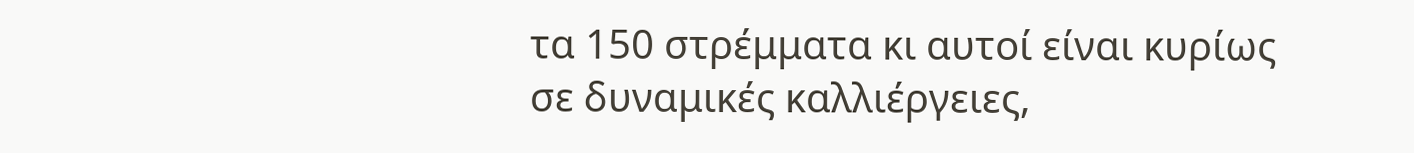τα 150 στρέμματα κι αυτοί είναι κυρίως σε δυναμικές καλλιέργειες,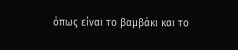όπως είναι το βαμβάκι και το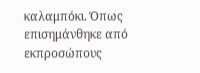καλαμπόκι. Όπως επισημάνθηκε από εκπροσώπους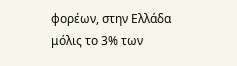φορέων, στην Ελλάδα μόλις το 3% των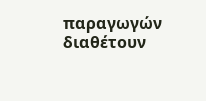παραγωγών διαθέτουν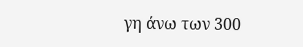γη άνω των 300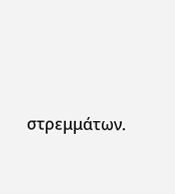στρεμμάτων.